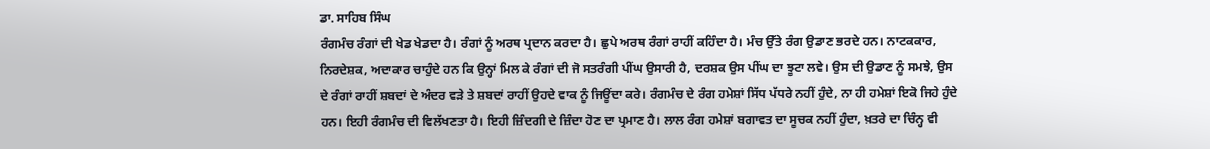ਡਾ. ਸਾਹਿਬ ਸਿੰਘ
ਰੰਗਮੰਚ ਰੰਗਾਂ ਦੀ ਖੇਡ ਖੇਡਦਾ ਹੈ। ਰੰਗਾਂ ਨੂੰ ਅਰਥ ਪ੍ਰਦਾਨ ਕਰਦਾ ਹੈ। ਛੁਪੇ ਅਰਥ ਰੰਗਾਂ ਰਾਹੀਂ ਕਹਿੰਦਾ ਹੈ। ਮੰਚ ਉੱਤੇ ਰੰਗ ਉਡਾਣ ਭਰਦੇ ਹਨ। ਨਾਟਕਕਾਰ, ਨਿਰਦੇਸ਼ਕ, ਅਦਾਕਾਰ ਚਾਹੁੰਦੇ ਹਨ ਕਿ ਉਨ੍ਹਾਂ ਮਿਲ ਕੇ ਰੰਗਾਂ ਦੀ ਜੋ ਸਤਰੰਗੀ ਪੀਂਘ ਉਸਾਰੀ ਹੈ, ਦਰਸ਼ਕ ਉਸ ਪੀਂਘ ਦਾ ਝੂਟਾ ਲਵੇ। ਉਸ ਦੀ ਉਡਾਣ ਨੂੰ ਸਮਝੇ, ਉਸ ਦੇ ਰੰਗਾਂ ਰਾਹੀਂ ਸ਼ਬਦਾਂ ਦੇ ਅੰਦਰ ਵੜੇ ਤੇ ਸ਼ਬਦਾਂ ਰਾਹੀਂ ਉਹਦੇ ਵਾਕ ਨੂੰ ਜਿਊਂਦਾ ਕਰੇ। ਰੰਗਮੰਚ ਦੇ ਰੰਗ ਹਮੇਸ਼ਾਂ ਸਿੱਧ ਪੱਧਰੇ ਨਹੀਂ ਹੁੰਦੇ, ਨਾ ਹੀ ਹਮੇਸ਼ਾਂ ਇਕੋ ਜਿਹੇ ਹੁੰਦੇ ਹਨ। ਇਹੀ ਰੰਗਮੰਚ ਦੀ ਵਿਲੱਖਣਤਾ ਹੈ। ਇਹੀ ਜ਼ਿੰਦਗੀ ਦੇ ਜ਼ਿੰਦਾ ਹੋਣ ਦਾ ਪ੍ਰਮਾਣ ਹੈ। ਲਾਲ ਰੰਗ ਹਮੇਸ਼ਾਂ ਬਗਾਵਤ ਦਾ ਸੂਚਕ ਨਹੀਂ ਹੁੰਦਾ, ਖ਼ਤਰੇ ਦਾ ਚਿੰਨ੍ਹ ਵੀ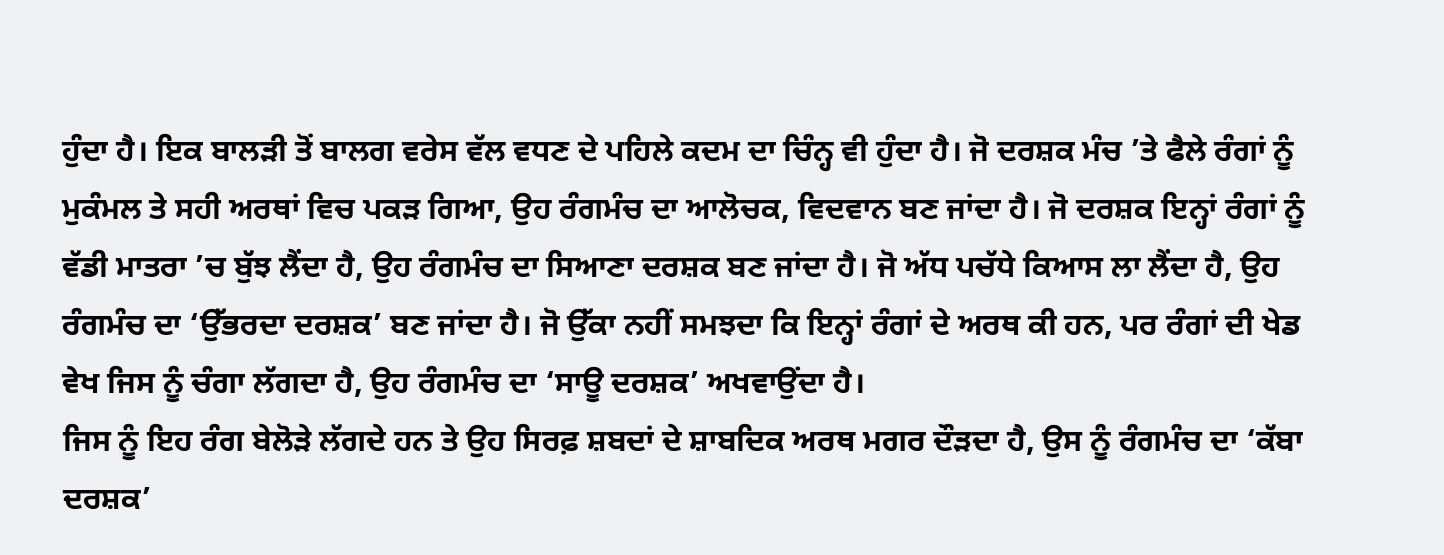ਹੁੰਦਾ ਹੈ। ਇਕ ਬਾਲੜੀ ਤੋਂ ਬਾਲਗ ਵਰੇਸ ਵੱਲ ਵਧਣ ਦੇ ਪਹਿਲੇ ਕਦਮ ਦਾ ਚਿੰਨ੍ਹ ਵੀ ਹੁੰਦਾ ਹੈ। ਜੋ ਦਰਸ਼ਕ ਮੰਚ ’ਤੇ ਫੈਲੇ ਰੰਗਾਂ ਨੂੰ ਮੁਕੰਮਲ ਤੇ ਸਹੀ ਅਰਥਾਂ ਵਿਚ ਪਕੜ ਗਿਆ, ਉਹ ਰੰਗਮੰਚ ਦਾ ਆਲੋਚਕ, ਵਿਦਵਾਨ ਬਣ ਜਾਂਦਾ ਹੈ। ਜੋ ਦਰਸ਼ਕ ਇਨ੍ਹਾਂ ਰੰਗਾਂ ਨੂੰ ਵੱਡੀ ਮਾਤਰਾ ’ਚ ਬੁੱਝ ਲੈਂਦਾ ਹੈ, ਉਹ ਰੰਗਮੰਚ ਦਾ ਸਿਆਣਾ ਦਰਸ਼ਕ ਬਣ ਜਾਂਦਾ ਹੈ। ਜੋ ਅੱਧ ਪਚੱਧੇ ਕਿਆਸ ਲਾ ਲੈਂਦਾ ਹੈ, ਉਹ ਰੰਗਮੰਚ ਦਾ ‘ਉੱਭਰਦਾ ਦਰਸ਼ਕ’ ਬਣ ਜਾਂਦਾ ਹੈ। ਜੋ ਉੱਕਾ ਨਹੀਂ ਸਮਝਦਾ ਕਿ ਇਨ੍ਹਾਂ ਰੰਗਾਂ ਦੇ ਅਰਥ ਕੀ ਹਨ, ਪਰ ਰੰਗਾਂ ਦੀ ਖੇਡ ਵੇਖ ਜਿਸ ਨੂੰ ਚੰਗਾ ਲੱਗਦਾ ਹੈ, ਉਹ ਰੰਗਮੰਚ ਦਾ ‘ਸਾਊ ਦਰਸ਼ਕ’ ਅਖਵਾਉਂਦਾ ਹੈ।
ਜਿਸ ਨੂੰ ਇਹ ਰੰਗ ਬੇਲੋੜੇ ਲੱਗਦੇ ਹਨ ਤੇ ਉਹ ਸਿਰਫ਼ ਸ਼ਬਦਾਂ ਦੇ ਸ਼ਾਬਦਿਕ ਅਰਥ ਮਗਰ ਦੌੜਦਾ ਹੈ, ਉਸ ਨੂੰ ਰੰਗਮੰਚ ਦਾ ‘ਕੱਬਾ ਦਰਸ਼ਕ’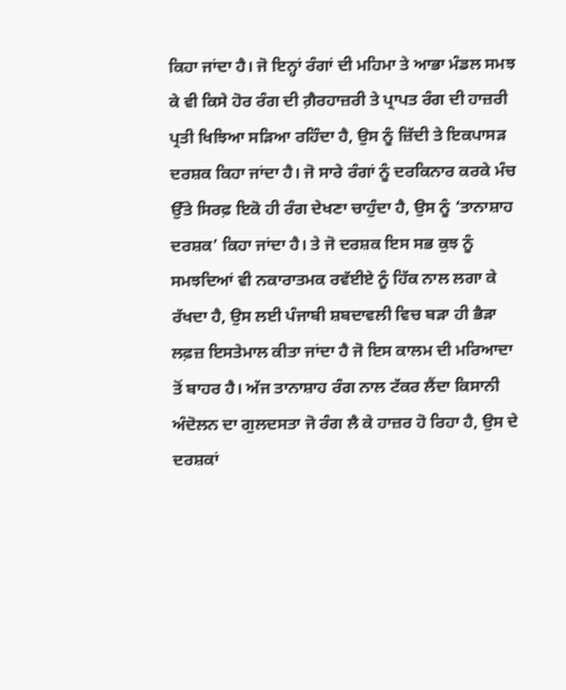ਕਿਹਾ ਜਾਂਦਾ ਹੈ। ਜੋ ਇਨ੍ਹਾਂ ਰੰਗਾਂ ਦੀ ਮਹਿਮਾ ਤੇ ਆਭਾ ਮੰਡਲ ਸਮਝ ਕੇ ਵੀ ਕਿਸੇ ਹੋਰ ਰੰਗ ਦੀ ਗ਼ੈਰਹਾਜ਼ਰੀ ਤੇ ਪ੍ਰਾਪਤ ਰੰਗ ਦੀ ਹਾਜ਼ਰੀ ਪ੍ਰਤੀ ਖਿਝਿਆ ਸੜਿਆ ਰਹਿੰਦਾ ਹੈ, ਉਸ ਨੂੰ ਜ਼ਿੱਦੀ ਤੇ ਇਕਪਾਸੜ ਦਰਸ਼ਕ ਕਿਹਾ ਜਾਂਦਾ ਹੈ। ਜੋ ਸਾਰੇ ਰੰਗਾਂ ਨੂੰ ਦਰਕਿਨਾਰ ਕਰਕੇ ਮੰਚ ਉੱਤੇ ਸਿਰਫ਼ ਇਕੋ ਹੀ ਰੰਗ ਦੇਖਣਾ ਚਾਹੁੰਦਾ ਹੈ, ਉਸ ਨੂੰ ‘ਤਾਨਾਸ਼ਾਹ ਦਰਸ਼ਕ’ ਕਿਹਾ ਜਾਂਦਾ ਹੈ। ਤੇ ਜੋ ਦਰਸ਼ਕ ਇਸ ਸਭ ਕੁਝ ਨੂੰ ਸਮਝਦਿਆਂ ਵੀ ਨਕਾਰਾਤਮਕ ਰਵੱਈਏ ਨੂੰ ਹਿੱਕ ਨਾਲ ਲਗਾ ਕੇ ਰੱਖਦਾ ਹੈ, ਉਸ ਲਈ ਪੰਜਾਬੀ ਸ਼ਬਦਾਵਲੀ ਵਿਚ ਬੜਾ ਹੀ ਭੈੜਾ ਲਫ਼ਜ਼ ਇਸਤੇਮਾਲ ਕੀਤਾ ਜਾਂਦਾ ਹੈ ਜੋ ਇਸ ਕਾਲਮ ਦੀ ਮਰਿਆਦਾ ਤੋਂ ਬਾਹਰ ਹੈ। ਅੱਜ ਤਾਨਾਸ਼ਾਹ ਰੰਗ ਨਾਲ ਟੱਕਰ ਲੈਂਦਾ ਕਿਸਾਨੀ ਅੰਦੋਲਨ ਦਾ ਗੁਲਦਸਤਾ ਜੋ ਰੰਗ ਲੈ ਕੇ ਹਾਜ਼ਰ ਹੋ ਰਿਹਾ ਹੈ, ਉਸ ਦੇ ਦਰਸ਼ਕਾਂ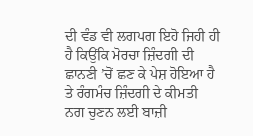ਦੀ ਵੰਡ ਵੀ ਲਗਪਗ ਇਹੋ ਜਿਹੀ ਹੀ ਹੈ ਕਿਉਂਕਿ ਮੋਰਚਾ ਜ਼ਿੰਦਗੀ ਦੀ ਛਾਨਣੀ ’ਚੋਂ ਛਣ ਕੇ ਪੇਸ਼ ਹੋਇਆ ਹੈ ਤੇ ਰੰਗਮੰਚ ਜ਼ਿੰਦਗੀ ਦੇ ਕੀਮਤੀ ਨਗ ਚੁਣਨ ਲਈ ਬਾਜ਼ੀ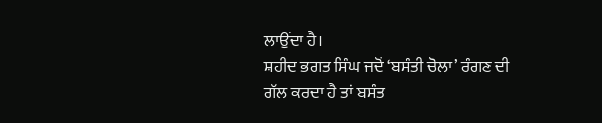ਲਾਉਂਦਾ ਹੈ।
ਸ਼ਹੀਦ ਭਗਤ ਸਿੰਘ ਜਦੋਂ ‘ਬਸੰਤੀ ਚੋਲਾ’ ਰੰਗਣ ਦੀ ਗੱਲ ਕਰਦਾ ਹੈ ਤਾਂ ਬਸੰਤ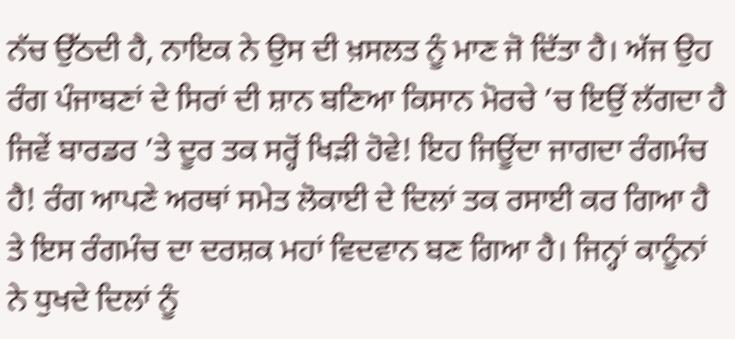ਨੱਚ ਉੱਠਦੀ ਹੈ, ਨਾਇਕ ਨੇ ਉਸ ਦੀ ਖ਼ਸਲਤ ਨੂੰ ਮਾਣ ਜੋ ਦਿੱਤਾ ਹੈ। ਅੱਜ ਉਹ ਰੰਗ ਪੰਜਾਬਣਾਂ ਦੇ ਸਿਰਾਂ ਦੀ ਸ਼ਾਨ ਬਣਿਆ ਕਿਸਾਨ ਮੋਰਚੇ ’ਚ ਇਉਂ ਲੱਗਦਾ ਹੈ ਜਿਵੇਂ ਬਾਰਡਰ ’ਤੇ ਦੂਰ ਤਕ ਸਰ੍ਹੋਂ ਖਿੜੀ ਹੋਵੇ! ਇਹ ਜਿਊਂਦਾ ਜਾਗਦਾ ਰੰਗਮੰਚ ਹੈ! ਰੰਗ ਆਪਣੇ ਅਰਥਾਂ ਸਮੇਤ ਲੋਕਾਈ ਦੇ ਦਿਲਾਂ ਤਕ ਰਸਾਈ ਕਰ ਗਿਆ ਹੈ ਤੇ ਇਸ ਰੰਗਮੰਚ ਦਾ ਦਰਸ਼ਕ ਮਹਾਂ ਵਿਦਵਾਨ ਬਣ ਗਿਆ ਹੈ। ਜਿਨ੍ਹਾਂ ਕਾਨੂੰਨਾਂ ਨੇ ਧੁਖਦੇ ਦਿਲਾਂ ਨੂੰ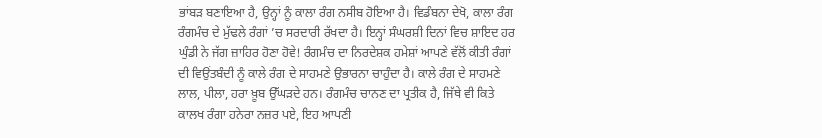ਭਾਂਬੜ ਬਣਾਇਆ ਹੈ, ਉਨ੍ਹਾਂ ਨੂੰ ਕਾਲਾ ਰੰਗ ਨਸੀਬ ਹੋਇਆ ਹੈ। ਵਿਡੰਬਨਾ ਦੇਖੋ, ਕਾਲਾ ਰੰਗ ਰੰਗਮੰਚ ਦੇ ਮੁੱਢਲੇ ਰੰਗਾਂ ’ਚ ਸਰਦਾਰੀ ਰੱਖਦਾ ਹੈ। ਇਨ੍ਹਾਂ ਸੰਘਰਸ਼ੀ ਦਿਨਾਂ ਵਿਚ ਸ਼ਾਇਦ ਹਰ ਘੁੰਡੀ ਨੇ ਜੱਗ ਜ਼ਾਹਿਰ ਹੋਣਾ ਹੋਵੇ! ਰੰਗਮੰਚ ਦਾ ਨਿਰਦੇਸ਼ਕ ਹਮੇਸ਼ਾਂ ਆਪਣੇ ਵੱਲੋਂ ਕੀਤੀ ਰੰਗਾਂ ਦੀ ਵਿਉਂਤਬੰਦੀ ਨੂੰ ਕਾਲੇ ਰੰਗ ਦੇ ਸਾਹਮਣੇ ਉਭਾਰਨਾ ਚਾਹੁੰਦਾ ਹੈ। ਕਾਲੇ ਰੰਗ ਦੇ ਸਾਹਮਣੇ ਲਾਲ, ਪੀਲਾ, ਹਰਾ ਖ਼ੂਬ ਉੱਘੜਦੇ ਹਨ। ਰੰਗਮੰਚ ਚਾਨਣ ਦਾ ਪ੍ਰਤੀਕ ਹੈ, ਜਿੱਥੇ ਵੀ ਕਿਤੇ ਕਾਲਖ ਰੰਗਾ ਹਨੇਰਾ ਨਜ਼ਰ ਪਏ, ਇਹ ਆਪਣੀ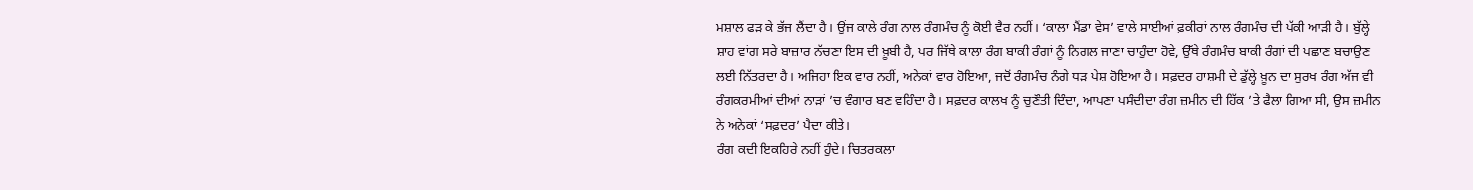ਮਸ਼ਾਲ ਫੜ ਕੇ ਭੱਜ ਲੈਂਦਾ ਹੈ। ਉਂਜ ਕਾਲੇ ਰੰਗ ਨਾਲ ਰੰਗਮੰਚ ਨੂੰ ਕੋਈ ਵੈਰ ਨਹੀਂ। ‘ਕਾਲਾ ਮੈਂਡਾ ਵੇਸ’ ਵਾਲੇ ਸਾਈਆਂ ਫ਼ਕੀਰਾਂ ਨਾਲ ਰੰਗਮੰਚ ਦੀ ਪੱਕੀ ਆੜੀ ਹੈ। ਬੁੱਲ੍ਹੇ ਸ਼ਾਹ ਵਾਂਗ ਸਰੇ ਬਾਜ਼ਾਰ ਨੱਚਣਾ ਇਸ ਦੀ ਖ਼ੂਬੀ ਹੈ, ਪਰ ਜਿੱਥੇ ਕਾਲਾ ਰੰਗ ਬਾਕੀ ਰੰਗਾਂ ਨੂੰ ਨਿਗਲ ਜਾਣਾ ਚਾਹੁੰਦਾ ਹੋਵੇ, ਉੱਥੇ ਰੰਗਮੰਚ ਬਾਕੀ ਰੰਗਾਂ ਦੀ ਪਛਾਣ ਬਚਾਉਣ ਲਈ ਨਿੱਤਰਦਾ ਹੈ। ਅਜਿਹਾ ਇਕ ਵਾਰ ਨਹੀਂ, ਅਨੇਕਾਂ ਵਾਰ ਹੋਇਆ, ਜਦੋਂ ਰੰਗਮੰਚ ਨੰਗੇ ਧੜ ਪੇਸ਼ ਹੋਇਆ ਹੈ। ਸਫ਼ਦਰ ਹਾਸ਼ਮੀ ਦੇ ਡੁੱਲ੍ਹੇ ਖ਼ੂਨ ਦਾ ਸੁਰਖ ਰੰਗ ਅੱਜ ਵੀ ਰੰਗਕਰਮੀਆਂ ਦੀਆਂ ਨਾੜਾਂ ’ਚ ਵੰਗਾਰ ਬਣ ਵਹਿੰਦਾ ਹੈ। ਸਫ਼ਦਰ ਕਾਲਖ ਨੂੰ ਚੁਣੌਤੀ ਦਿੰਦਾ, ਆਪਣਾ ਪਸੰਦੀਦਾ ਰੰਗ ਜ਼ਮੀਨ ਦੀ ਹਿੱਕ ’ਤੇ ਫੈਲਾ ਗਿਆ ਸੀ, ਉਸ ਜ਼ਮੀਨ ਨੇ ਅਨੇਕਾਂ ‘ਸਫ਼ਦਰ’ ਪੈਦਾ ਕੀਤੇ।
ਰੰਗ ਕਦੀ ਇਕਹਿਰੇ ਨਹੀਂ ਹੁੰਦੇ। ਚਿਤਰਕਲਾ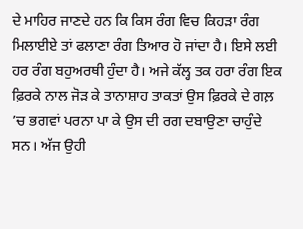ਦੇ ਮਾਹਿਰ ਜਾਣਦੇ ਹਨ ਕਿ ਕਿਸ ਰੰਗ ਵਿਚ ਕਿਹੜਾ ਰੰਗ ਮਿਲਾਈਏ ਤਾਂ ਫਲਾਣਾ ਰੰਗ ਤਿਆਰ ਹੋ ਜਾਂਦਾ ਹੈ। ਇਸੇ ਲਈ ਹਰ ਰੰਗ ਬਹੁਅਰਥੀ ਹੁੰਦਾ ਹੈ। ਅਜੇ ਕੱਲ੍ਹ ਤਕ ਹਰਾ ਰੰਗ ਇਕ ਫ਼ਿਰਕੇ ਨਾਲ ਜੋੜ ਕੇ ਤਾਨਾਸ਼ਾਹ ਤਾਕਤਾਂ ਉਸ ਫ਼ਿਰਕੇ ਦੇ ਗਲ਼ ’ਚ ਭਗਵਾਂ ਪਰਨਾ ਪਾ ਕੇ ਉਸ ਦੀ ਰਗ ਦਬਾਉਣਾ ਚਾਹੁੰਦੇ ਸਨ। ਅੱਜ ਉਹੀ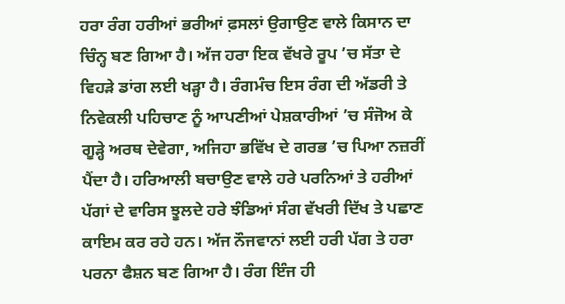ਹਰਾ ਰੰਗ ਹਰੀਆਂ ਭਰੀਆਂ ਫ਼ਸਲਾਂ ਉਗਾਉਣ ਵਾਲੇ ਕਿਸਾਨ ਦਾ ਚਿੰਨ੍ਹ ਬਣ ਗਿਆ ਹੈ। ਅੱਜ ਹਰਾ ਇਕ ਵੱਖਰੇ ਰੂਪ ’ਚ ਸੱਤਾ ਦੇ ਵਿਹੜੇ ਡਾਂਗ ਲਈ ਖੜ੍ਹਾ ਹੈ। ਰੰਗਮੰਚ ਇਸ ਰੰਗ ਦੀ ਅੱਡਰੀ ਤੇ ਨਿਵੇਕਲੀ ਪਹਿਚਾਣ ਨੂੰ ਆਪਣੀਆਂ ਪੇਸ਼ਕਾਰੀਆਂ ’ਚ ਸੰਜੋਅ ਕੇ ਗੂੜ੍ਹੇ ਅਰਥ ਦੇਵੇਗਾ, ਅਜਿਹਾ ਭਵਿੱਖ ਦੇ ਗਰਭ ’ਚ ਪਿਆ ਨਜ਼ਰੀਂ ਪੈਂਦਾ ਹੈ। ਹਰਿਆਲੀ ਬਚਾਉਣ ਵਾਲੇ ਹਰੇ ਪਰਨਿਆਂ ਤੇ ਹਰੀਆਂ ਪੱਗਾਂ ਦੇ ਵਾਰਿਸ ਝੂਲਦੇ ਹਰੇ ਝੰਡਿਆਂ ਸੰਗ ਵੱਖਰੀ ਦਿੱਖ ਤੇ ਪਛਾਣ ਕਾਇਮ ਕਰ ਰਹੇ ਹਨ। ਅੱਜ ਨੌਜਵਾਨਾਂ ਲਈ ਹਰੀ ਪੱਗ ਤੇ ਹਰਾ ਪਰਨਾ ਫੈਸ਼ਨ ਬਣ ਗਿਆ ਹੈ। ਰੰਗ ਇੰਜ ਹੀ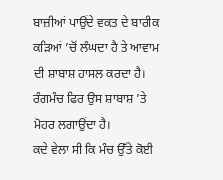ਬਾਜ਼ੀਆਂ ਪਾਉਂਦੇ ਵਕਤ ਦੇ ਬਾਰੀਕ ਕੜਿਆਂ ’ਚੋਂ ਲੰਘਦਾ ਹੈ ਤੇ ਆਵਾਮ ਦੀ ਸ਼ਾਬਾਸ਼ ਹਾਸਲ ਕਰਦਾ ਹੈ। ਰੰਗਮੰਚ ਫਿਰ ਉਸ ਸ਼ਾਬਾਸ਼ ’ਤੇ ਮੋਹਰ ਲਗਾਉਂਦਾ ਹੈ।
ਕਦੇ ਵੇਲਾ ਸੀ ਕਿ ਮੰਚ ਉੱਤੇ ਕੋਈ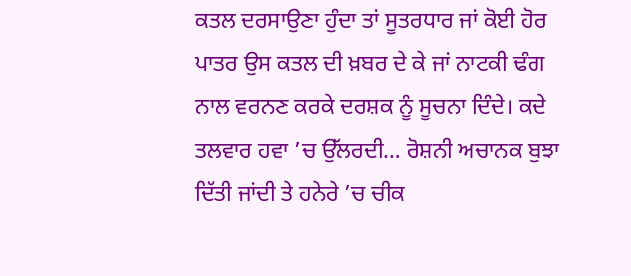ਕਤਲ ਦਰਸਾਉਣਾ ਹੁੰਦਾ ਤਾਂ ਸੂਤਰਧਾਰ ਜਾਂ ਕੋਈ ਹੋਰ ਪਾਤਰ ਉਸ ਕਤਲ ਦੀ ਖ਼ਬਰ ਦੇ ਕੇ ਜਾਂ ਨਾਟਕੀ ਢੰਗ ਨਾਲ ਵਰਨਣ ਕਰਕੇ ਦਰਸ਼ਕ ਨੂੰ ਸੂਚਨਾ ਦਿੰਦੇ। ਕਦੇ ਤਲਵਾਰ ਹਵਾ ’ਚ ਉੱਲਰਦੀ… ਰੋਸ਼ਨੀ ਅਚਾਨਕ ਬੁਝਾ ਦਿੱਤੀ ਜਾਂਦੀ ਤੇ ਹਨੇਰੇ ’ਚ ਚੀਕ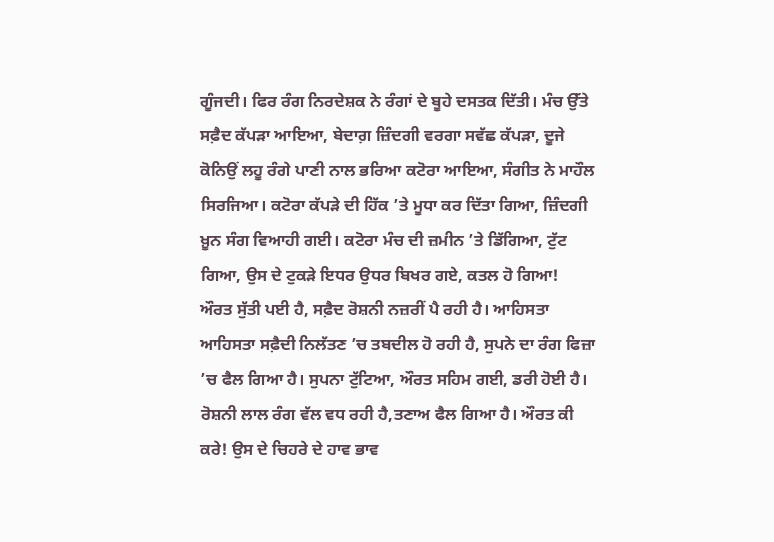ਗੂੰਜਦੀ। ਫਿਰ ਰੰਗ ਨਿਰਦੇਸ਼ਕ ਨੇ ਰੰਗਾਂ ਦੇ ਬੂਹੇ ਦਸਤਕ ਦਿੱਤੀ। ਮੰਚ ਉੱਤੇ ਸਫ਼ੈਦ ਕੱਪੜਾ ਆਇਆ, ਬੇਦਾਗ਼ ਜ਼ਿੰਦਗੀ ਵਰਗਾ ਸਵੱਛ ਕੱਪੜਾ, ਦੂਜੇ ਕੋਨਿਉਂ ਲਹੂ ਰੰਗੇ ਪਾਣੀ ਨਾਲ ਭਰਿਆ ਕਟੋਰਾ ਆਇਆ, ਸੰਗੀਤ ਨੇ ਮਾਹੌਲ ਸਿਰਜਿਆ। ਕਟੋਰਾ ਕੱਪੜੇ ਦੀ ਹਿੱਕ ’ਤੇ ਮੂਧਾ ਕਰ ਦਿੱਤਾ ਗਿਆ, ਜ਼ਿੰਦਗੀ ਖ਼ੂਨ ਸੰਗ ਵਿਆਹੀ ਗਈ। ਕਟੋਰਾ ਮੰਚ ਦੀ ਜ਼ਮੀਨ ’ਤੇ ਡਿੱਗਿਆ, ਟੁੱਟ ਗਿਆ, ਉਸ ਦੇ ਟੁਕੜੇ ਇਧਰ ਉਧਰ ਬਿਖਰ ਗਏ, ਕਤਲ ਹੋ ਗਿਆ!
ਔਰਤ ਸੁੱਤੀ ਪਈ ਹੈ, ਸਫ਼ੈਦ ਰੋਸ਼ਨੀ ਨਜ਼ਰੀਂ ਪੈ ਰਹੀ ਹੈ। ਆਹਿਸਤਾ ਆਹਿਸਤਾ ਸਫ਼ੈਦੀ ਨਿਲੱਤਣ ’ਚ ਤਬਦੀਲ ਹੋ ਰਹੀ ਹੈ, ਸੁਪਨੇ ਦਾ ਰੰਗ ਫਿਜ਼ਾ ’ਚ ਫੈਲ ਗਿਆ ਹੈ। ਸੁਪਨਾ ਟੁੱਟਿਆ, ਔਰਤ ਸਹਿਮ ਗਈ, ਡਰੀ ਹੋਈ ਹੈ। ਰੋਸ਼ਨੀ ਲਾਲ ਰੰਗ ਵੱਲ ਵਧ ਰਹੀ ਹੈ,ਤਣਾਅ ਫੈਲ ਗਿਆ ਹੈ। ਔਰਤ ਕੀ ਕਰੇ! ਉਸ ਦੇ ਚਿਹਰੇ ਦੇ ਹਾਵ ਭਾਵ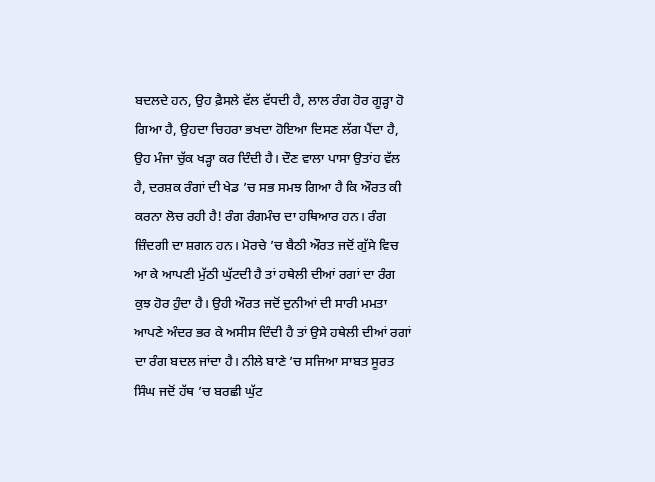ਬਦਲਦੇ ਹਨ, ਉਹ ਫ਼ੈਸਲੇ ਵੱਲ ਵੱਧਦੀ ਹੈ, ਲਾਲ ਰੰਗ ਹੋਰ ਗੂੜ੍ਹਾ ਹੋ ਗਿਆ ਹੈ, ਉਹਦਾ ਚਿਹਰਾ ਭਖਦਾ ਹੋਇਆ ਦਿਸਣ ਲੱਗ ਪੈਂਦਾ ਹੈ, ਉਹ ਮੰਜਾ ਚੁੱਕ ਖੜ੍ਹਾ ਕਰ ਦਿੰਦੀ ਹੈ। ਦੌਣ ਵਾਲਾ ਪਾਸਾ ਉਤਾਂਹ ਵੱਲ ਹੈ, ਦਰਸ਼ਕ ਰੰਗਾਂ ਦੀ ਖੇਡ ’ਚ ਸਭ ਸਮਝ ਗਿਆ ਹੈ ਕਿ ਔਰਤ ਕੀ ਕਰਨਾ ਲੋਚ ਰਹੀ ਹੈ! ਰੰਗ ਰੰਗਮੰਚ ਦਾ ਹਥਿਆਰ ਹਨ। ਰੰਗ ਜ਼ਿੰਦਗੀ ਦਾ ਸ਼ਗਨ ਹਨ। ਮੋਰਚੇ ’ਚ ਬੈਠੀ ਔਰਤ ਜਦੋਂ ਗੁੱਸੇ ਵਿਚ ਆ ਕੇ ਆਪਣੀ ਮੁੱਠੀ ਘੁੱਟਦੀ ਹੈ ਤਾਂ ਹਥੇਲੀ ਦੀਆਂ ਰਗਾਂ ਦਾ ਰੰਗ ਕੁਝ ਹੋਰ ਹੁੰਦਾ ਹੈ। ਉਹੀ ਔਰਤ ਜਦੋਂ ਦੁਨੀਆਂ ਦੀ ਸਾਰੀ ਮਮਤਾ ਆਪਣੇ ਅੰਦਰ ਭਰ ਕੇ ਅਸੀਸ ਦਿੰਦੀ ਹੈ ਤਾਂ ਉਸੇ ਹਥੇਲੀ ਦੀਆਂ ਰਗਾਂ ਦਾ ਰੰਗ ਬਦਲ ਜਾਂਦਾ ਹੈ। ਨੀਲੇ ਬਾਣੇ ’ਚ ਸਜਿਆ ਸਾਬਤ ਸੂਰਤ ਸਿੰਘ ਜਦੋਂ ਹੱਥ ’ਚ ਬਰਛੀ ਘੁੱਟ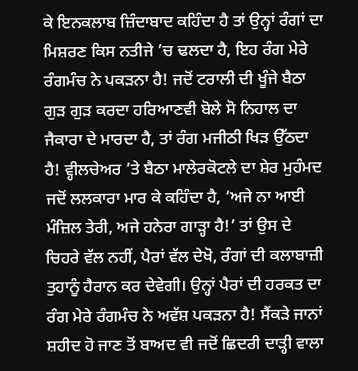ਕੇ ਇਨਕਲਾਬ ਜ਼ਿੰਦਾਬਾਦ ਕਹਿੰਦਾ ਹੈ ਤਾਂ ਉਨ੍ਹਾਂ ਰੰਗਾਂ ਦਾ ਮਿਸ਼ਰਣ ਕਿਸ ਨਤੀਜੇ ’ਚ ਢਲਦਾ ਹੈ, ਇਹ ਰੰਗ ਮੇਰੇ ਰੰਗਮੰਚ ਨੇ ਪਕੜਨਾ ਹੈ! ਜਦੋਂ ਟਰਾਲੀ ਦੀ ਖੂੰਜੇ ਬੈਠਾ ਗੁੜ ਗੁੜ ਕਰਦਾ ਹਰਿਆਣਵੀ ਬੋਲੇ ਸੋ ਨਿਹਾਲ ਦਾ ਜੈਕਾਰਾ ਦੇ ਮਾਰਦਾ ਹੈ, ਤਾਂ ਰੰਗ ਮਜੀਠੀ ਖਿੜ ਉੱਠਦਾ ਹੈ! ਵ੍ਹੀਲਚੇਅਰ ’ਤੇ ਬੈਠਾ ਮਾਲੇਰਕੋਟਲੇ ਦਾ ਸ਼ੇਰ ਮੁਹੰਮਦ ਜਦੋਂ ਲਲਕਾਰਾ ਮਾਰ ਕੇ ਕਹਿੰਦਾ ਹੈ, ‘ਅਜੇ ਨਾ ਆਈ ਮੰਜ਼ਿਲ ਤੇਰੀ, ਅਜੇ ਹਨੇਰਾ ਗਾੜ੍ਹਾ ਹੈ!’ ਤਾਂ ਉਸ ਦੇ ਚਿਹਰੇ ਵੱਲ ਨਹੀਂ, ਪੈਰਾਂ ਵੱਲ ਦੇਖੋ, ਰੰਗਾਂ ਦੀ ਕਲਾਬਾਜ਼ੀ ਤੁਹਾਨੂੰ ਹੈਰਾਨ ਕਰ ਦੇਵੇਗੀ। ਉਨ੍ਹਾਂ ਪੈਰਾਂ ਦੀ ਹਰਕਤ ਦਾ ਰੰਗ ਮੇਰੇ ਰੰਗਮੰਚ ਨੇ ਅਵੱਸ਼ ਪਕੜਨਾ ਹੈ! ਸੈਂਕੜੇ ਜਾਨਾਂ ਸ਼ਹੀਦ ਹੋ ਜਾਣ ਤੋਂ ਬਾਅਦ ਵੀ ਜਦੋਂ ਛਿਦਰੀ ਦਾੜ੍ਹੀ ਵਾਲਾ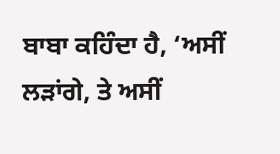ਬਾਬਾ ਕਹਿੰਦਾ ਹੈ, ‘ਅਸੀਂ ਲੜਾਂਗੇ, ਤੇ ਅਸੀਂ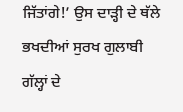ਜਿੱਤਾਂਗੇ!’ ਉਸ ਦਾੜ੍ਹੀ ਦੇ ਥੱਲੇ ਭਖਦੀਆਂ ਸੁਰਖ ਗੁਲਾਬੀ ਗੱਲ੍ਹਾਂ ਦੇ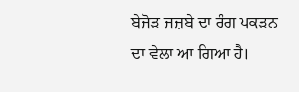ਬੇਜੋੜ ਜਜ਼ਬੇ ਦਾ ਰੰਗ ਪਕੜਨ ਦਾ ਵੇਲਾ ਆ ਗਿਆ ਹੈ।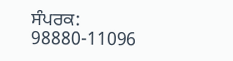ਸੰਪਰਕ: 98880-11096